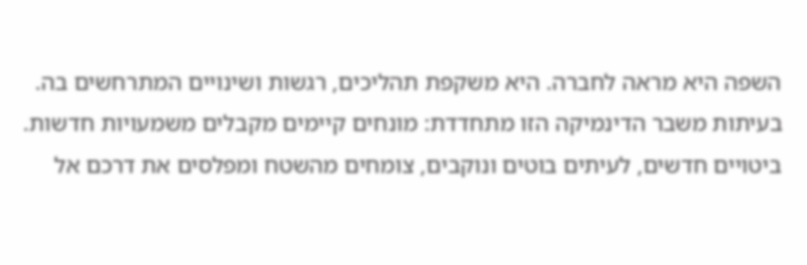השפה היא מראה לחברה. היא משקפת תהליכים, רגשות ושינויים המתרחשים בה. בעיתות משבר הדינמיקה הזו מתחדדת: מונחים קיימים מקבלים משמעויות חדשות. ביטויים חדשים, לעיתים בוטים ונוקבים, צומחים מהשטח ומפלסים את דרכם אל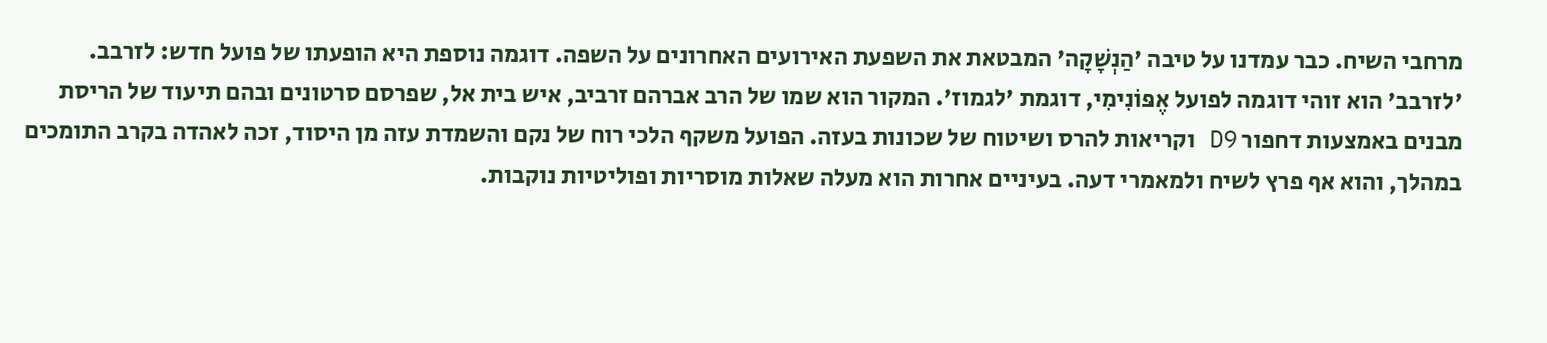מרחבי השיח. כבר עמדנו על טיבה 'הַנְשָׁקָה' המבטאת את השפעת האירועים האחרונים על השפה. דוגמה נוספת היא הופעתו של פועל חדש: לזרבב.
'לזרבב' הוא זוהי דוגמה לפועל אֶפּוֹנִימִי, דוגמת 'לגמוז'. המקור הוא שמו של הרב אברהם זרביב, איש בית אל, שפרסם סרטונים ובהם תיעוד של הריסת מבנים באמצעות דחפור D9 וקריאות להרס ושיטוח של שכונות בעזה. הפועל משקף הלכי רוח של נקם והשמדת עזה מן היסוד, זכה לאהדה בקרב התומכים במהלך, והוא אף פרץ לשיח ולמאמרי דעה. בעיניים אחרות הוא מעלה שאלות מוסריות ופוליטיות נוקבות.